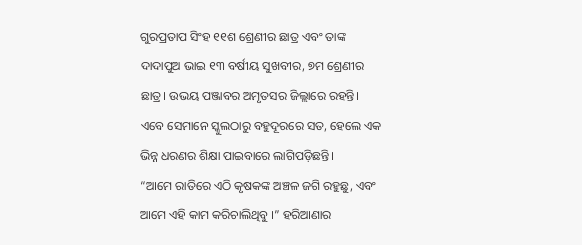ଗୁରପ୍ରତାପ ସିଂହ ୧୧ଶ ଶ୍ରେଣୀର ଛାତ୍ର ଏବଂ ତାଙ୍କ ଦାଦାପୁଅ ଭାଇ ୧୩ ବର୍ଷୀୟ ସୁଖବୀର, ୭ମ ଶ୍ରେଣୀର ଛାତ୍ର। ଉଭୟ ପଞ୍ଜାବର ଅମୃତସର ଜିଲ୍ଲାରେ ରହନ୍ତି। ଏବେ ସେମାନେ ସ୍କୁଲଠାରୁ ବହୁଦୂରରେ ସତ, ହେଲେ ଏକ ଭିନ୍ନ ଧରଣର ଶିକ୍ଷା ପାଇବାରେ ଲାଗିପଡ଼ିଛନ୍ତି।
“ଆମେ ରାତିରେ ଏଠି କୃଷକଙ୍କ ଅଞ୍ଚଳ ଜଗି ରହୁଛୁ, ଏବଂ ଆମେ ଏହି କାମ କରିଚାଲିଥିବୁ ।” ହରିଆଣାର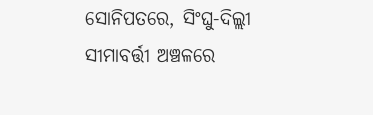ସୋନିପତରେ, ସିଂଘୁ-ଦିଲ୍ଲୀ ସୀମାବର୍ତ୍ତୀ ଅଞ୍ଚଳରେ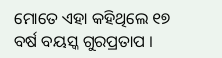ମୋତେ ଏହା କହିଥିଲେ ୧୭ ବର୍ଷ ବୟସ୍କ ଗୁରପ୍ରତାପ ।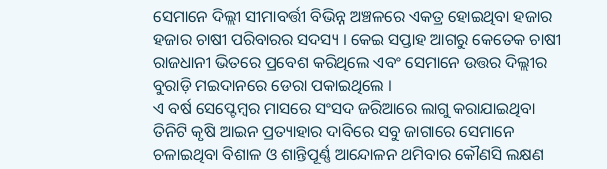ସେମାନେ ଦିଲ୍ଲୀ ସୀମାବର୍ତ୍ତୀ ବିଭିନ୍ନ ଅଞ୍ଚଳରେ ଏକତ୍ର ହୋଇଥିବା ହଜାର ହଜାର ଚାଷୀ ପରିବାରର ସଦସ୍ୟ । କେଇ ସପ୍ତାହ ଆଗରୁ କେତେକ ଚାଷୀ ରାଜଧାନୀ ଭିତରେ ପ୍ରବେଶ କରିଥିଲେ ଏବଂ ସେମାନେ ଉତ୍ତର ଦିଲ୍ଲୀର ବୁରାଡ଼ି ମଇଦାନରେ ଡେରା ପକାଇଥିଲେ ।
ଏ ବର୍ଷ ସେପ୍ଟେମ୍ବର ମାସରେ ସଂସଦ ଜରିଆରେ ଲାଗୁ କରାଯାଇଥିବା ତିନିଟି କୃଷି ଆଇନ ପ୍ରତ୍ୟାହାର ଦାବିରେ ସବୁ ଜାଗାରେ ସେମାନେ ଚଳାଇଥିବା ବିଶାଳ ଓ ଶାନ୍ତିପୂର୍ଣ୍ଣ ଆନ୍ଦୋଳନ ଥମିବାର କୌଣସି ଲକ୍ଷଣ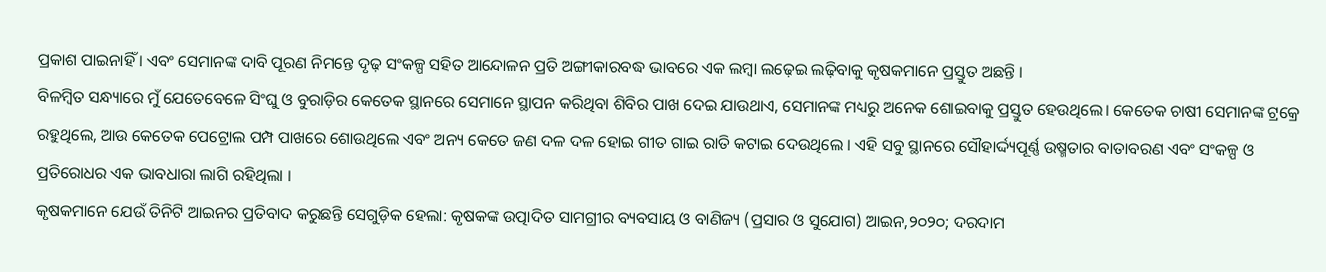ପ୍ରକାଶ ପାଇନାହିଁ । ଏବଂ ସେମାନଙ୍କ ଦାବି ପୂରଣ ନିମନ୍ତେ ଦୃଢ଼ ସଂକଳ୍ପ ସହିତ ଆନ୍ଦୋଳନ ପ୍ରତି ଅଙ୍ଗୀକାରବଦ୍ଧ ଭାବରେ ଏକ ଲମ୍ବା ଲଢ଼େଇ ଲଢ଼ିବାକୁ କୃଷକମାନେ ପ୍ରସ୍ତୁତ ଅଛନ୍ତି ।
ବିଳମ୍ବିତ ସନ୍ଧ୍ୟାରେ ମୁଁ ଯେତେବେଳେ ସିଂଘୁ ଓ ବୁରାଡ଼ିର କେତେକ ସ୍ଥାନରେ ସେମାନେ ସ୍ଥାପନ କରିଥିବା ଶିବିର ପାଖ ଦେଇ ଯାଉଥାଏ, ସେମାନଙ୍କ ମଧ୍ୟରୁ ଅନେକ ଶୋଇବାକୁ ପ୍ରସ୍ତୁତ ହେଉଥିଲେ। କେତେକ ଚାଷୀ ସେମାନଙ୍କ ଟ୍ରକ୍ରେ ରହୁଥିଲେ, ଆଉ କେତେକ ପେଟ୍ରୋଲ ପମ୍ପ ପାଖରେ ଶୋଉଥିଲେ ଏବଂ ଅନ୍ୟ କେତେ ଜଣ ଦଳ ଦଳ ହୋଇ ଗୀତ ଗାଇ ରାତି କଟାଇ ଦେଉଥିଲେ । ଏହି ସବୁ ସ୍ଥାନରେ ସୌହାର୍ଦ୍ଦ୍ୟପୂର୍ଣ୍ଣ ଉଷ୍ମତାର ବାତାବରଣ ଏବଂ ସଂକଳ୍ପ ଓ ପ୍ରତିରୋଧର ଏକ ଭାବଧାରା ଲାଗି ରହିଥିଲା ।
କୃଷକମାନେ ଯେଉଁ ତିନିଟି ଆଇନର ପ୍ରତିବାଦ କରୁଛନ୍ତି ସେଗୁଡ଼ିକ ହେଲା: କୃଷକଙ୍କ ଉତ୍ପାଦିତ ସାମଗ୍ରୀର ବ୍ୟବସାୟ ଓ ବାଣିଜ୍ୟ (ପ୍ରସାର ଓ ସୁଯୋଗ) ଆଇନ,୨୦୨୦; ଦରଦାମ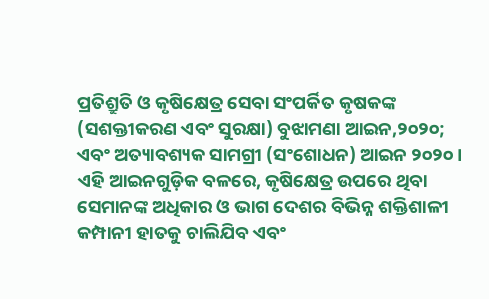ପ୍ରତିଶ୍ରୁତି ଓ କୃଷିକ୍ଷେତ୍ର ସେବା ସଂପର୍କିତ କୃଷକଙ୍କ (ସଶକ୍ତୀକରଣ ଏବଂ ସୁରକ୍ଷା) ବୁଝାମଣା ଆଇନ,୨୦୨୦; ଏବଂ ଅତ୍ୟାବଶ୍ୟକ ସାମଗ୍ରୀ (ସଂଶୋଧନ) ଆଇନ ୨୦୨୦।
ଏହି ଆଇନଗୁଡ଼ିକ ବଳରେ, କୃଷିକ୍ଷେତ୍ର ଉପରେ ଥିବା ସେମାନଙ୍କ ଅଧିକାର ଓ ଭାଗ ଦେଶର ବିଭିନ୍ନ ଶକ୍ତିଶାଳୀ କମ୍ପାନୀ ହାତକୁ ଚାଲିଯିବ ଏବଂ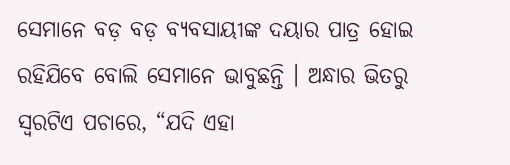ସେମାନେ ବଡ଼ ବଡ଼ ବ୍ୟବସାୟୀଙ୍କ ଦୟାର ପାତ୍ର ହୋଇ ରହିଯିବେ ବୋଲି ସେମାନେ ଭାବୁଛନ୍ତି । ଅନ୍ଧାର ଭିତରୁ ସ୍ୱରଟିଏ ପଚାରେ, “ଯଦି ଏହା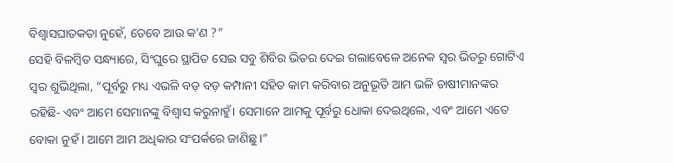ବିଶ୍ୱାସଘାତକତା ନୁହେଁ, ତେବେ ଆଉ କ’ଣ ?”
ସେହି ବିଳମ୍ବିତ ସନ୍ଧ୍ୟାରେ, ସିଂଘୁରେ ସ୍ଥାପିତ ସେଇ ସବୁ ଶିବିର ଭିତର ଦେଇ ଗଲାବେଳେ ଅନେକ ସ୍ୱର ଭିତରୁ ଗୋଟିଏ ସ୍ୱର ଶୁଭିଥିଲା, “ପୂର୍ବରୁ ମଧ୍ୟ ଏଭଳି ବଡ଼ ବଡ଼ କମ୍ପାନୀ ସହିତ କାମ କରିବାର ଅନୁଭୂତି ଆମ ଭଳି ଚାଷୀମାନଙ୍କର ରହିଛି- ଏବଂ ଆମେ ସେମାନଙ୍କୁ ବିଶ୍ୱାସ କରୁନାହୁଁ। ସେମାନେ ଆମକୁ ପୂର୍ବରୁ ଧୋକା ଦେଇଥିଲେ, ଏବଂ ଆମେ ଏତେ ବୋକା ନୁହଁ । ଆମେ ଆମ ଅଧିକାର ସଂପର୍କରେ ଜାଣିଛୁ ।”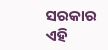ସରକାର ଏହି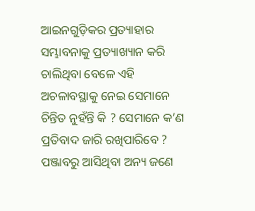ଆଇନଗୁଡ଼ିକର ପ୍ରତ୍ୟାହାର ସମ୍ଭାବନାକୁ ପ୍ରତ୍ୟାଖ୍ୟାନ କରି ଚାଲିଥିବା ବେଳେ ଏହି ଅଚଳାବସ୍ଥାକୁ ନେଇ ସେମାନେ ଚିନ୍ତିତ ନୁହଁନ୍ତି କି ? ସେମାନେ କ’ଣ ପ୍ରତିବାଦ ଜାରି ରଖିପାରିବେ ?
ପଞ୍ଜାବରୁ ଆସିଥିବା ଅନ୍ୟ ଜଣେ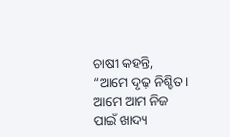ଚାଷୀ କହନ୍ତି, “ଆମେ ଦୃଢ଼ ନିଶ୍ଚିତ। ଆମେ ଆମ ନିଜ ପାଇଁ ଖାଦ୍ୟ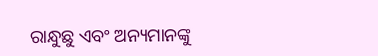ରାନ୍ଧୁଛୁ ଏବଂ ଅନ୍ୟମାନଙ୍କୁ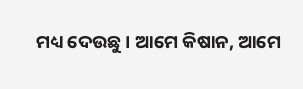ମଧ୍ୟ ଦେଉଛୁ । ଆମେ କିଷାନ, ଆମେ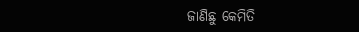ଜାଣିଛୁ କେମିତି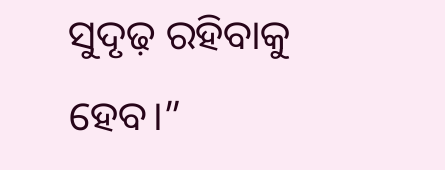ସୁଦୃଢ଼ ରହିବାକୁ ହେବ।”